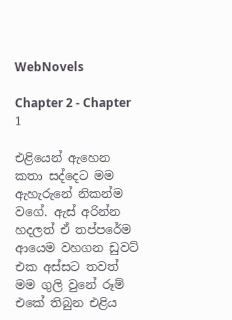WebNovels

Chapter 2 - Chapter 1

එළියෙන් ඇහෙන කතා සද්දෙට මම ඇහැරුනේ නිකන්ම වගේ. ඇස් අරින්න හදලත් ඒ තප්පරේම ආයෙම වහගන ඩුවට් එක අස්සට තවත් මම ගුලි වුනේ රූම් එකේ තිබුන එළිය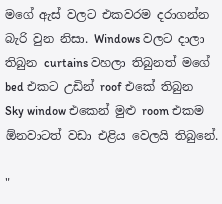මගේ ඇස් වලට එකවරම දරාගන්න බැරි වුන නිසා. Windows වලට දාලා තිබුන curtains වහලා තිබුනත් මගේ bed එකට උඩින් roof එකේ තිබුන Sky window එකෙන් මුළු room එකම ඕනවාටත් වඩා එළිය වෙලයි තිබුනේ.

"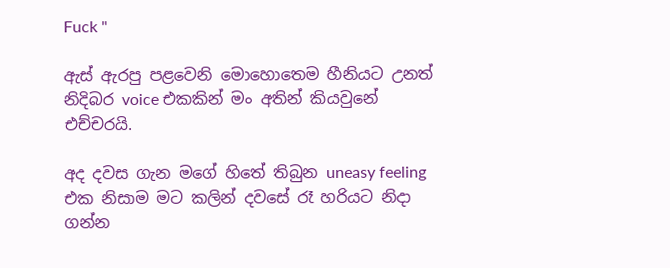Fuck "

ඇස් ඇරපු පළවෙනි මොහොතෙම හීනියට උනත් නිදිබර voice එකකින් මං අතින් කියවුනේ එච්චරයි.

අද දවස ගැන මගේ හිතේ තිබුන uneasy feeling එක නිසාම මට කලින් දවසේ රෑ හරියට නිදා ගන්න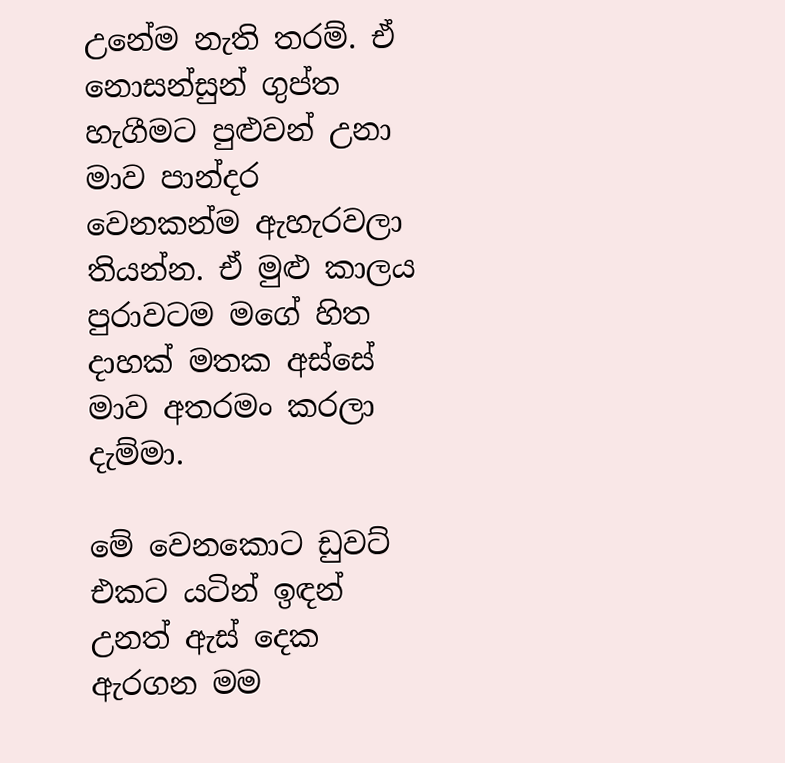උනේම නැති තරම්. ඒ නොසන්සුන් ගුප්ත හැගීමට පුළුවන් උනා මාව පාන්දර වෙනකන්ම ඇහැරවලා තියන්න. ඒ මුළු කාලය පුරාවටම මගේ හිත දාහක් මතක අස්සේ මාව අතරමං කරලා දැම්මා.

මේ වෙනකොට ඩුවට් එකට යටින් ඉඳන් උනත් ඇස් දෙක ඇරගන මම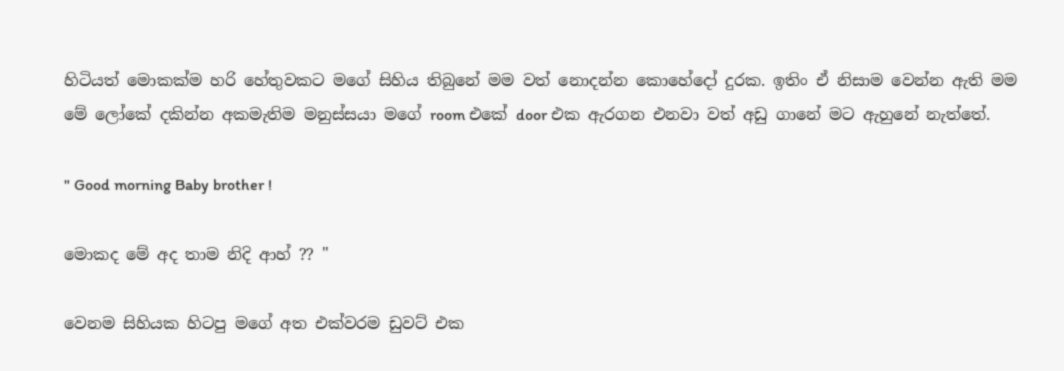හිටියත් මොකක්ම හරි හේතුවකට මගේ සිහිය තිබුනේ මම වත් නොදන්න කොහේදෝ දුරක. ඉතිං ඒ නිසාම වෙන්න ඇති මම මේ ලෝකේ දකින්න අකමැතිම මනුස්සයා මගේ room එකේ door එක ඇරගන එනවා වත් අඩු ගානේ මට ඇහුනේ නැත්තේ.

" Good morning Baby brother !

මොකද මේ අද තාම නිදි ආහ් ?? "

වෙනම සිහියක හිටපු මගේ අත එක්වරම ඩුවට් එක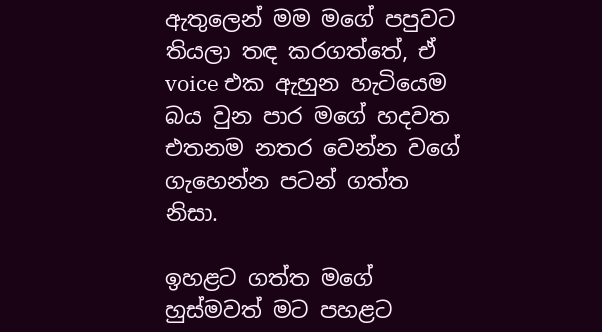ඇතුලෙන් මම මගේ පපුවට තියලා තඳ කරගත්තේ, ඒ voice එක ඇහුන හැටියෙම බය වුන පාර මගේ හදවත එතනම නතර වෙන්න වගේ ගැහෙන්න පටන් ගත්ත නිසා.

ඉහළට ගත්ත මගේ හුස්මවත් මට පහළට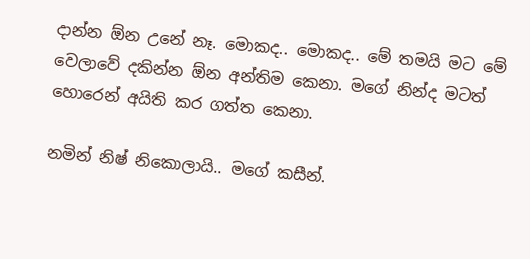දාන්න ඕන උනේ නෑ. මොකද.. මොකද.. මේ තමයි මට මේ වෙලාවේ දකින්න ඕන අන්තිම කෙනා. මගේ නින්ද මටත් හොරෙන් අයිති කර ගත්ත කෙනා.

නමින් නිෂ් නිකොලායි.. මගේ කසීන්.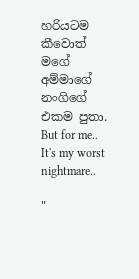හරියටම කීවොත් මගේ අම්මාගේ නංගිගේ එකම පුතා. But for me.. It's my worst nightmare..

"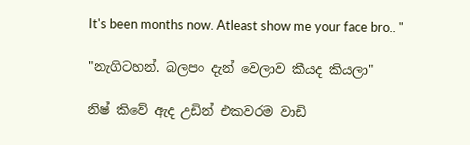It's been months now. Atleast show me your face bro.. "

"නැගිටහන්. බලපං දැන් වෙලාව කීයද කියලා"

නිෂ් කිවේ ඇද උඩින් එකවරම වාඩි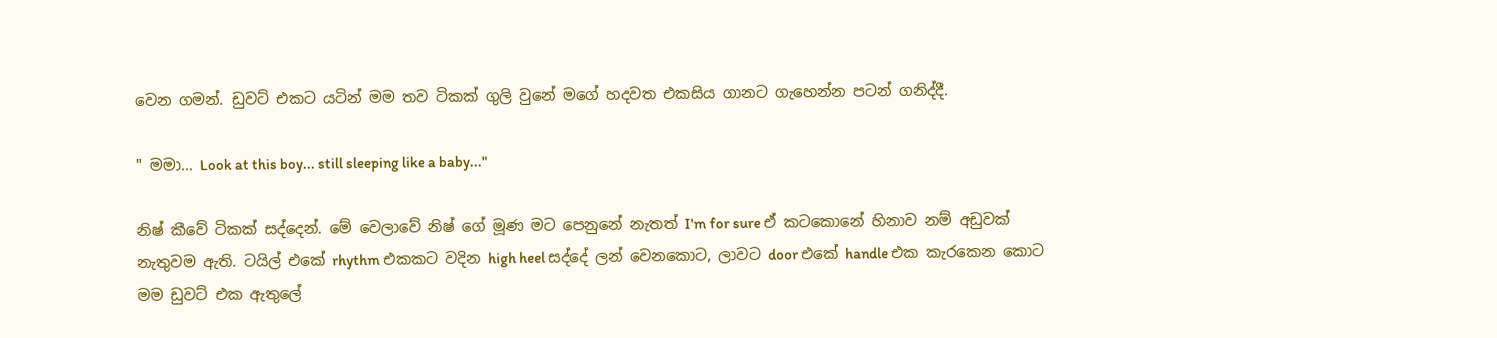වෙන ගමන්. ඩුවට් එකට යටින් මම තව ටිකක් ගුලි වුනේ මගේ හදවත එකසිය ගානට ගැහෙන්න පටන් ගනිද්දී.

" මමා... Look at this boy... still sleeping like a baby..."

නිෂ් කීවේ ටිකක් සද්දෙන්. මේ වෙලාවේ නිෂ් ගේ මූණ මට පෙනුනේ නැතත් I'm for sure ඒ කටකොනේ හිනාව නම් අඩුවක් නැතුවම ඇති. ටයිල් එකේ rhythm එකකට වදින high heel සද්දේ ලන් වෙනකොට, ලාවට door එකේ handle එක කැරකෙන කොට මම ඩුවට් එක ඇතුලේ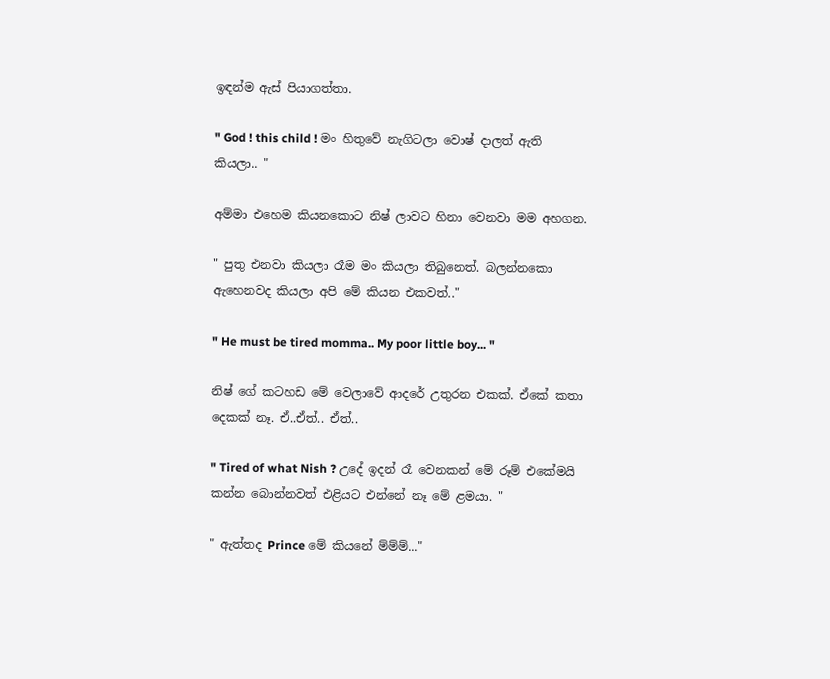ඉඳන්ම ඇස් පියාගත්තා.

" God ! this child ! මං හිතුවේ නැගිටලා වොෂ් දාලත් ඇති කියලා.. "

අම්මා එහෙම කියනකොට නිෂ් ලාවට හිනා වෙනවා මම අහගන.

" පුතු එනවා කියලා රෑම මං කියලා තිබුනෙත්. බලන්නකො ඇහෙනවද කියලා අපි මේ කියන එකවත්.."

" He must be tired momma.. My poor little boy... "

නිෂ් ගේ කටහඩ මේ වෙලාවේ ආදරේ උතුරන එකක්. ඒකේ කතා දෙකක් නෑ. ඒ..ඒත්.. ඒත්..

" Tired of what Nish ? උදේ ඉදන් රෑ වෙනකන් මේ රූම් එකේමයි කන්න බොන්නවත් එළියට එන්නේ නෑ මේ ළමයා. "

" ඇත්තද Prince මේ කියනේ ම්ම්ම්..."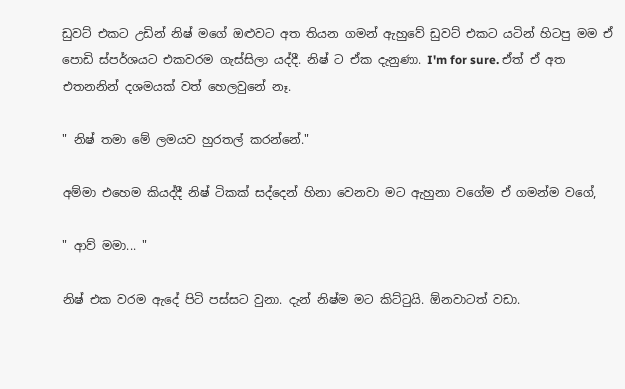ඩුවට් එකට උඩින් නිෂ් මගේ ඔළුවට අත තියන ගමන් ඇහුවේ ඩුවට් එකට යටින් හිටපු මම ඒ පොඩි ස්පර්ශයට එකවරම ගැස්සිලා යද්දී. නිෂ් ට ඒක දැනුණා. I'm for sure. ඒත් ඒ අත එතනනින් දශමයක් වත් හෙලවුනේ නෑ.

" නිෂ් තමා මේ ලමයව හුරතල් කරන්නේ."

අම්මා එහෙම කියද්දී නිෂ් ටිකක් සද්දෙන් හිනා වෙනවා මට ඇහුනා වගේම ඒ ගමන්ම වගේ,

" ආව් මමා... "

නිෂ් එක වරම ඇදේ පිටි පස්සට වුනා. දැන් නිෂ්ම මට කිට්ටුයි. ඕනවාටත් වඩා.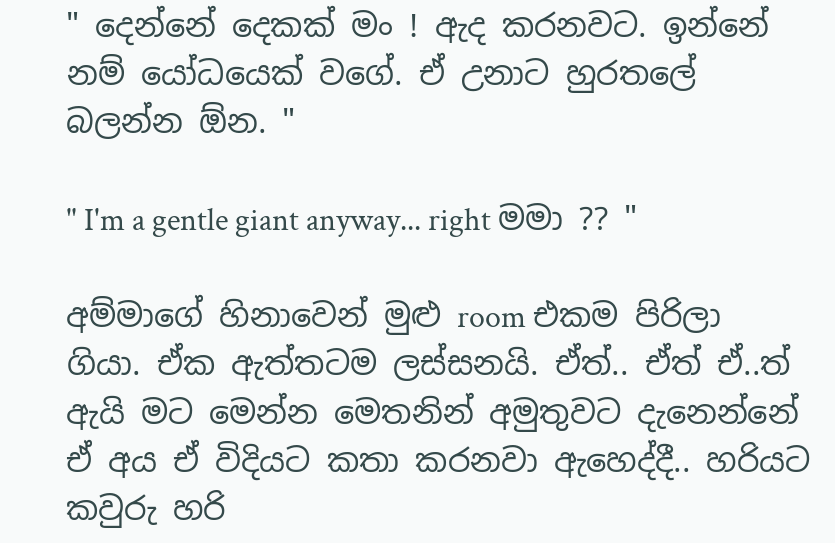" දෙන්නේ දෙකක් මං ! ඇද කරනවට. ඉන්නේ නම් යෝධයෙක් වගේ. ඒ උනාට හුරතලේ බලන්න ඕන. "

" I'm a gentle giant anyway... right මමා ?? "

අම්මාගේ හිනාවෙන් මුළු room එකම පිරිලා ගියා. ඒක ඇත්තටම ලස්සනයි. ඒත්.. ඒත් ඒ..ත් ඇයි මට මෙන්න මෙතනින් අමුතුවට දැනෙන්නේ ඒ අය ඒ විදියට කතා කරනවා ඇහෙද්දී.. හරියට කවුරු හරි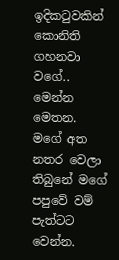ඉදිකටුවකින් කොනිති ගහනවා වගේ.. මෙන්න මෙතන. මගේ අත නතර වෙලා තිබුනේ මගේ පපුවේ වම් පැත්ටට වෙන්න.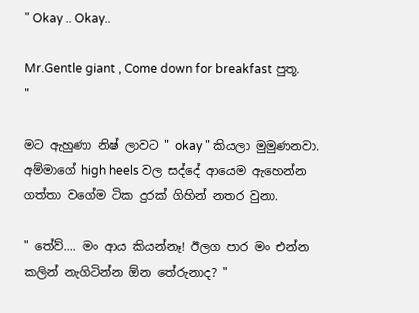" Okay .. Okay..

Mr.Gentle giant , Come down for breakfast පුතූ. "

මට ඇහුණා නිෂ් ලාවට " okay " කියලා මුමුණනවා. අම්මාගේ high heels වල සද්දේ ආයෙම ඇහෙන්න ගත්තා වගේම ටික දුරක් ගිහින් නතර වුනා.

" තේව්.... මං ආය කියන්නෑ! ඊලග පාර මං එන්න කලින් නැගිටින්න ඕන තේරුනාද? "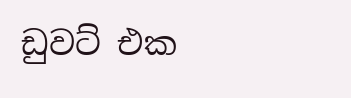ඩුවට් එක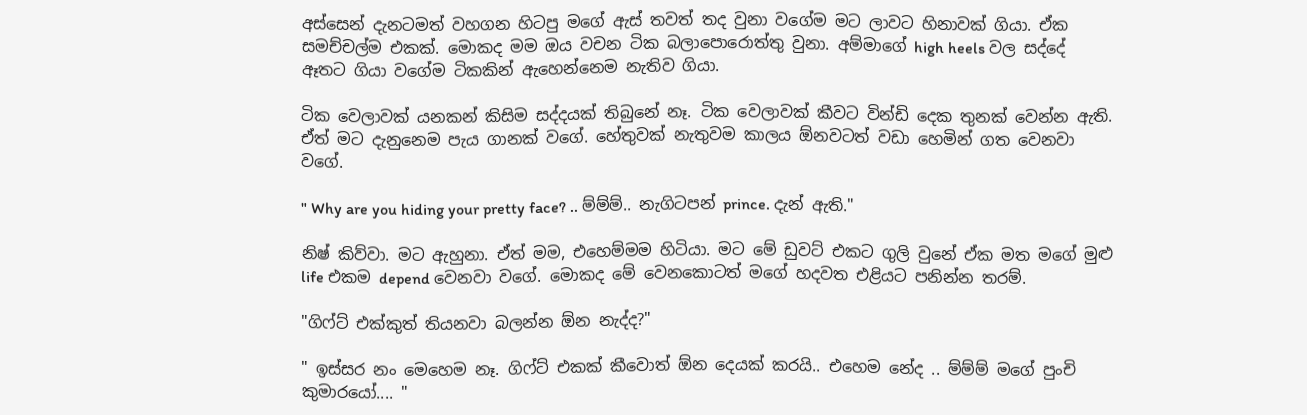අස්සෙන් දැනටමත් වහගන හිටපු මගේ ඇස් තවත් තද වුනා වගේම මට ලාවට හිනාවක් ගියා. ඒක සමච්චල්ම එකක්. මොකද මම ඔය වචන ටික බලාපොරොත්තු වුනා. අම්මාගේ high heels වල සද්දේ ඈතට ගියා වගේම ටිකකින් ඇහෙන්නෙම නැතිව ගියා.

ටික වෙලාවක් යනකන් කිසිම සද්දයක් තිබුනේ නෑ. ටික වෙලාවක් කීවට වින්ඩි දෙක තුනක් වෙන්න ඇති. ඒත් මට දැනුනෙම පැය ගානක් වගේ. හේතුවක් නැතුවම කාලය ඕනවටත් වඩා හෙමින් ගත වෙනවා වගේ.

" Why are you hiding your pretty face? .. ම්ම්ම්.. නැගිටපන් prince. දැන් ඇති."

නිෂ් කිව්වා. මට ඇහුනා. ඒත් මම, එහෙම්මම හිටියා. මට මේ ඩුවට් එකට ගුලි වුනේ ඒක මත මගේ මුළු life එකම depend වෙනවා වගේ. මොකද මේ වෙනකොටත් මගේ හදවත එළියට පනින්න තරම්.

"ගිෆ්ට් එක්කුත් තියනවා බලන්න ඕන නැද්ද?"

" ඉස්සර නං මෙහෙම නෑ. ගිෆ්ට් එකක් කීවොත් ඕන දෙයක් කරයි.. එහෙම නේද .. ම්ම්ම් මගේ පුංචි කුමාරයෝ.... "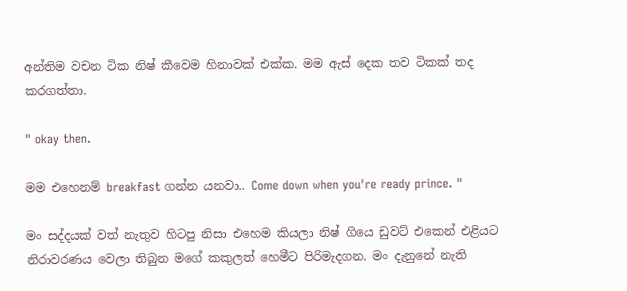අන්තිම වචන ටික නිෂ් කීවෙම හිනාවක් එක්ක. මම ඇස් දෙක තව ටිකක් තද කරගත්තා.

" okay then.

මම එහෙනම් breakfast ගන්න යනවා.. Come down when you're ready prince. "

මං සද්දයක් වත් නැතුව හිටපු නිසා එහෙම කියලා නිෂ් ගියෙ ඩුවට් එකෙන් එළියට නිරාවරණය වෙලා තිබුන මගේ කකුලත් හෙමීට පිරිමැදගන. මං දැනුනේ නැති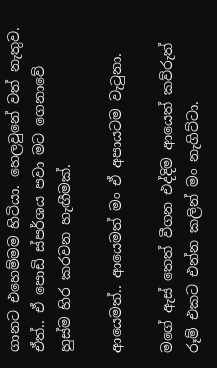ගානට එහෙම්මම හිටියා. හෙලවුනේ වත් නැතුව. ඒත්.. ඒ පොඩි ස්පර්ශය පවා මට ගෙනාවේ හුස්ම හිර කරවන හැඟීමක්.

ආයෙමත්.. ආයෙමත් මං ඒ අපායටම වැටුනා.

මගේ ඇස් තෙත් වීගන එද්දිම ආයෙත් කව්රුත් රූම් එකට එන්න කලින් මං නැගිට්ටා.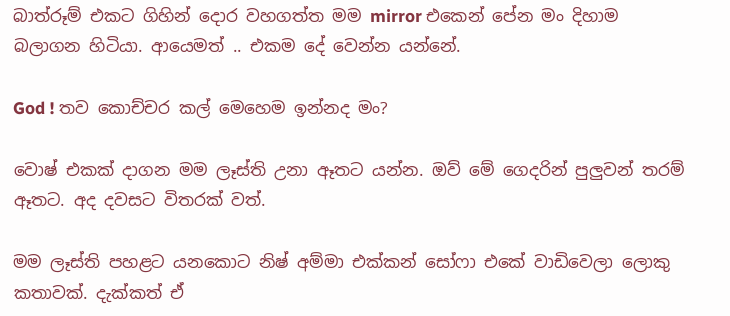බාත්රූම් එකට ගිහින් දොර වහගත්ත මම mirror එකෙන් පේන මං දිහාම බලාගන හිටියා. ආයෙමත් .. එකම දේ වෙන්න යන්නේ.

God ! තව කොච්චර කල් මෙහෙම ඉන්නද මං?

වොෂ් එකක් දාගන මම ලෑස්ති උනා ඈතට යන්න. ඔව් මේ ගෙදරින් පුලුවන් තරම් ඈතට. අද දවසට විතරක් වත්.

මම ලෑස්ති පහළට යනකොට නිෂ් අම්මා එක්කන් සෝෆා එකේ වාඩිවෙලා ලොකු කතාවක්. දැක්කත් ඒ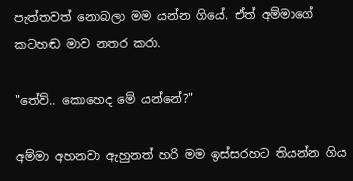පැත්තවත් නොබලා මම යන්න ගියේ. ඒත් අම්මාගේ කටහඬ මාව නතර කරා.

"තේව්.. කොහෙද මේ යන්නේ?"

අම්මා අහනවා ඇහුනත් හරි මම ඉස්සරහට තියන්න ගිය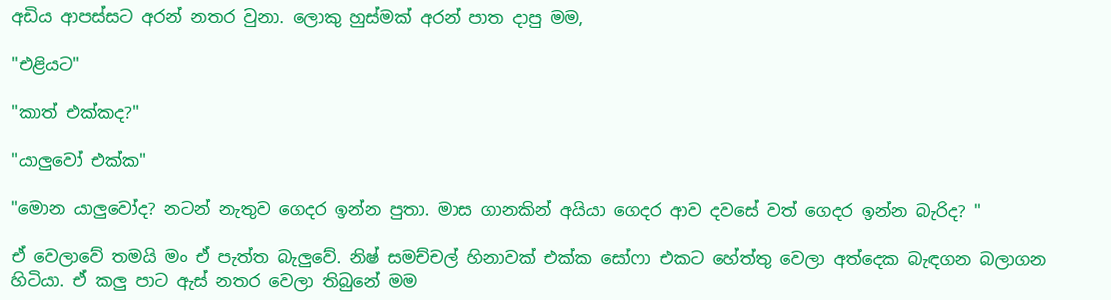අඩිය ආපස්සට අරන් නතර වුනා. ලොකු හුස්මක් අරන් පාත දාපු මම,

"එළියට"

"කාත් එක්කද?"

"යාලුවෝ එක්ක"

"මොන යාලුවෝද? නටන් නැතුව ගෙදර ඉන්න පුතා. මාස ගානකින් අයියා ගෙදර ආව දවසේ වත් ගෙදර ඉන්න බැරිද? "

ඒ වෙලාවේ තමයි මං ඒ පැත්ත බැලුවේ. නිෂ් සමච්චල් හිනාවක් එක්ක සෝෆා එකට හේත්තු වෙලා අත්දෙක බැඳගන බලාගන හිටියා. ඒ කලු පාට ඇස් නතර වෙලා තිබුනේ මම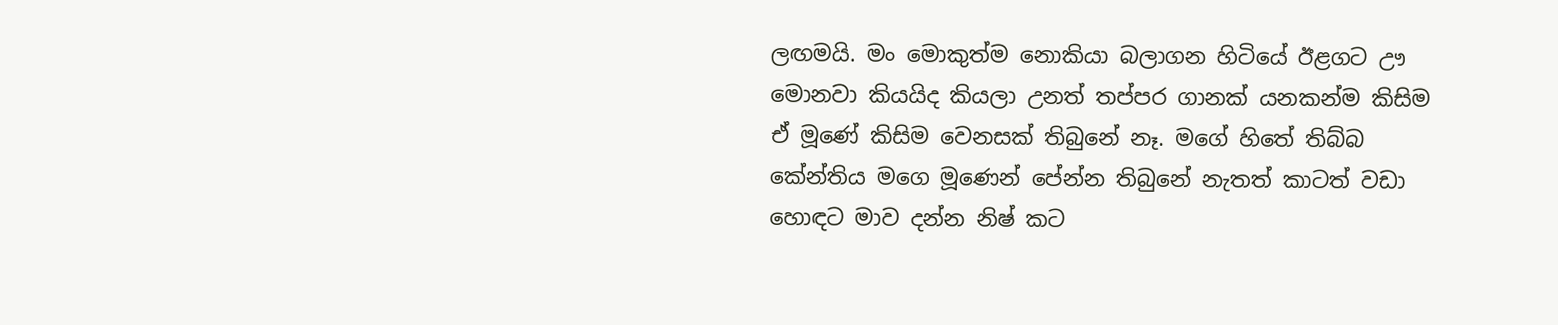ලඟමයි. මං මොකුත්ම නොකියා බලාගන හිටියේ ඊළගට ඌ මොනවා කියයිද කියලා උනත් තප්පර ගානක් යනකන්ම කිසිම ඒ මූණේ කිසිම වෙනසක් තිබුනේ නෑ. මගේ හිතේ තිබ්බ කේන්තිය මගෙ මූණෙන් පේන්න තිබුනේ නැතත් කාටත් වඩා හොඳට මාව දන්න නිෂ් කට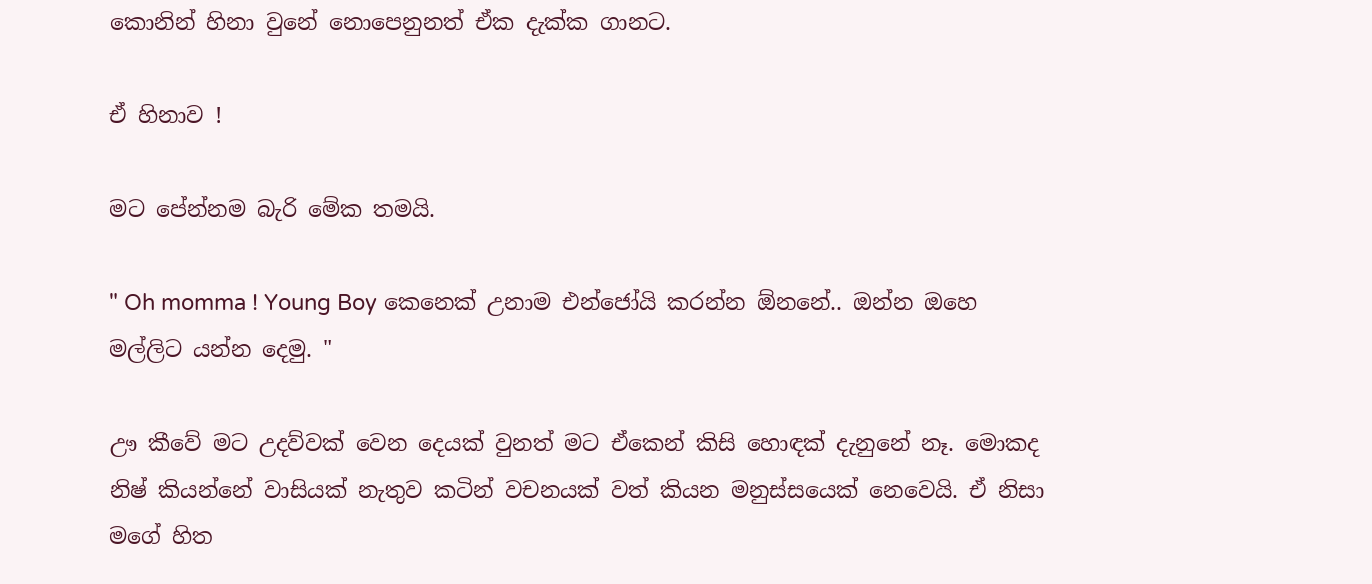කොනින් හිනා වුනේ නොපෙනුනත් ඒක දැක්ක ගානට.

ඒ හිනාව !

මට පේන්නම බැරි මේක තමයි.

" Oh momma ! Young Boy කෙනෙක් උනාම එන්ජෝයි කරන්න ඕනනේ.. ඔන්න ඔහෙ මල්ලිට යන්න දෙමු. "

ඌ කීවේ මට උදව්වක් වෙන දෙයක් වුනත් මට ඒකෙන් කිසි හොඳක් දැනුනේ නෑ. මොකද නිෂ් කියන්නේ වාසියක් නැතුව කටින් වචනයක් වත් කියන මනුස්සයෙක් නෙවෙයි. ඒ නිසා මගේ හිත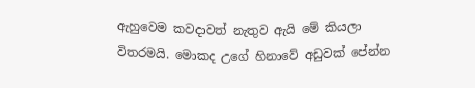ඇහුවෙම කවදාවත් නැතුව ඇයි මේ කියලා විතරමයි. මොකද උගේ හිනාවේ අඩුවක් පේන්න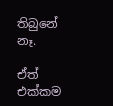තිබුනේ නෑ.

ඒත් එක්කම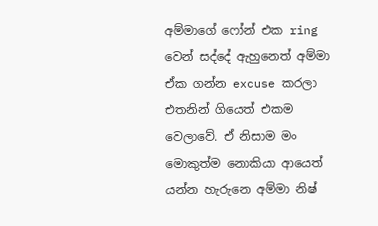අම්මාගේ ෆෝන් එක ring වෙන් සද්දේ ඇහුනෙත් අම්මා ඒක ගන්න excuse කරලා එතනින් ගියෙත් එකම වෙලාවේ. ඒ නිසාම මං මොකුත්ම නොකියා ආයෙත් යන්න හැරුනෙ අම්මා නිෂ්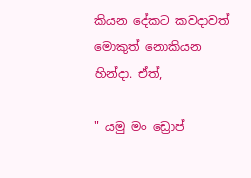කියන දේකට කවදාවත් මොකුත් නොකියන හින්දා. ඒත්,

" යමු මං ඩ්‍රොප්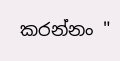කරන්නං "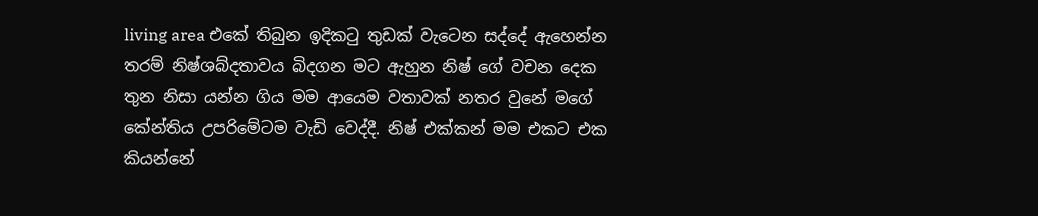living area එකේ තිබුන ඉදිකටු තුඩක් වැටෙන සද්දේ ඇහෙන්න තරම් නිෂ්ශබ්දතාවය බිදගන මට ඇහුන නිෂ් ගේ වචන දෙක තුන නිසා යන්න ගිය මම ආයෙම වතාවක් නතර වුනේ මගේ කේන්තිය උපරිමේටම වැඩි වෙද්දී. නිෂ් එක්කන් මම එකට එක කියන්නේ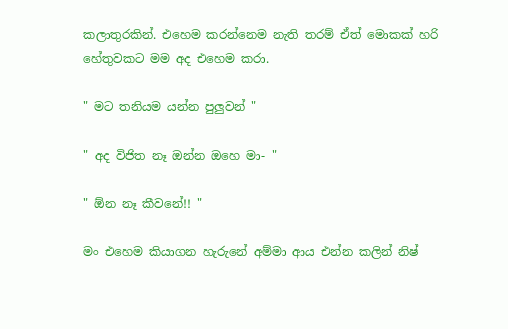කලාතුරකින්. එහෙම කරන්නෙම නැති තරම් ඒත් මොකක් හරි හේතුවකට මම අද එහෙම කරා.

" මට තනියම යන්න පුලුවන් "

" අද විජිත නෑ ඔන්න ඔහෙ මා- "

" ඕන නෑ කීවනේ!! "

මං එහෙම කියාගන හැරුනේ අම්මා ආය එන්න කලින් නිෂ්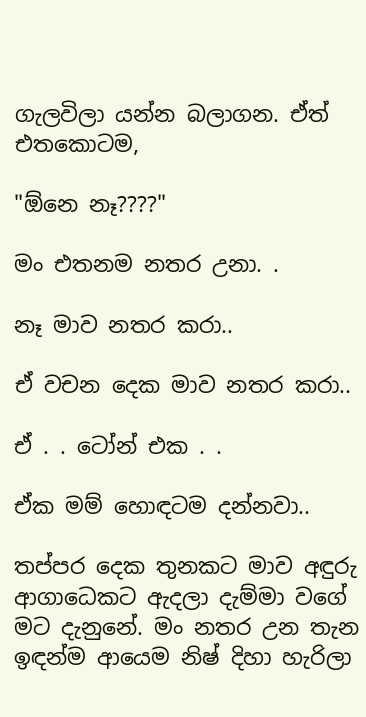ගැලවිලා යන්න බලාගන. ඒත් එතකොටම,

"ඕනෙ නෑ????"

මං එතනම නතර උනා. .

නෑ මාව නතර කරා..

ඒ වචන දෙක මාව නතර කරා..

ඒ . . ටෝන් එක . .

ඒක මම් හොඳටම දන්නවා..

තප්පර දෙක තුනකට මාව අඳුරු ආගාධෙකට ඇදලා දැම්මා වගේ මට දැනුනේ. මං නතර උන තැන ඉඳන්ම ආයෙම නිෂ් දිහා හැරිලා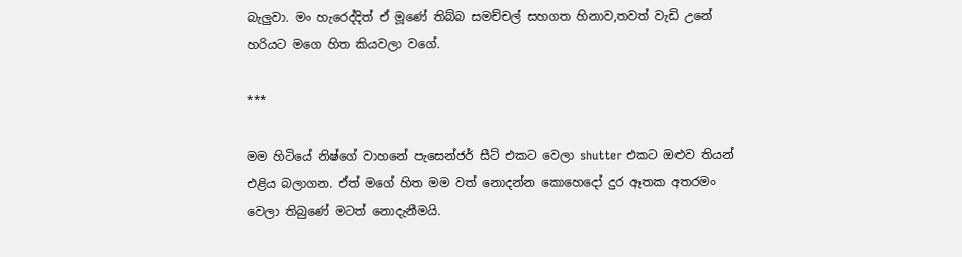බැලුවා. මං හැරෙද්දිත් ඒ මූණේ තිබ්බ සමච්චල් සහගත හිනාව,තවත් වැඩි උනේ හරියට මගෙ හිත කියවලා වගේ.

***

මම හිටියේ නිෂ්ගේ වාහනේ පැසෙන්ජර් සීට් එකට වෙලා shutter එකට ඔළුව තියන් එළිය බලාගන. ඒත් මගේ හිත මම වත් නොදන්න කොහෙදෝ දුර ඈතක අතරමං වෙලා තිබුණේ මටත් නොදැනීමයි.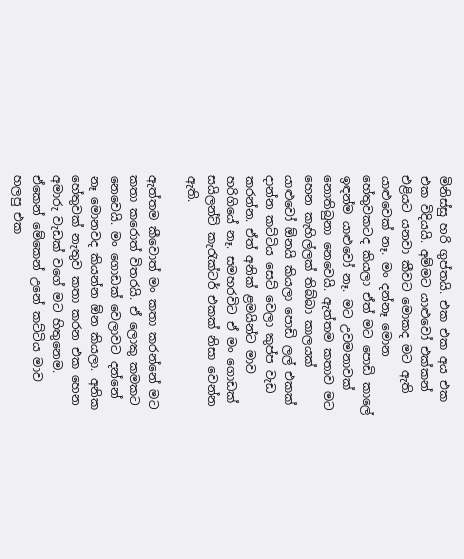මිනිස්සු හරි ගුප්තයි. එක එක අය එක එක විදියයි. අම්මට යාළුවෝ එක්කන් එළියට යනවා කීවට මොකද මට ඇති යාළුවෙක් නෑ. මං දන්නෑ මොන හේතුවකටද කියලා ඒත් මට පොඩි කාලේ ඉඳන්ම යාළුවෝ නෑ. මට උවමනාවක් නොතිබුනා නෙවෙයි. ඇත්තම කතාව මට හෙන කැහිල්ලක් තිබ්බා කාලයක් යාළුවෝ ඕනයි කියලා පොඩි ලල් එකක් දාන්න කට්ටිය සෙට් වෙලා කුප්ප වැඩ කරන්න. ඒත් අනික් ළමයින්ට මාව හරිගියේ නෑ. සමහරවිට ඒ මං ගොඩක් සයිලන්ට් කැරැක්ටර් එකක් නිසා වෙන්න ඇති.

ඇත්තම කීවොත් මං කතා කරන්නේ මට කතා කරොත් විතරයි. ඒ ලොකු කමකට නෙවෙයි. මං ගොඩක් වෙලාවට දන්නේ නෑ මොනවද කියන්න ඕන කියලා. අනික හේතුවක් නැතුව කතා කරන එක හෙන අමාරු වැඩක් වගේ මට හිතුනෙම. ඒකෙන් මේකෙන් උනේ කට්ටිය මාව හලපු එක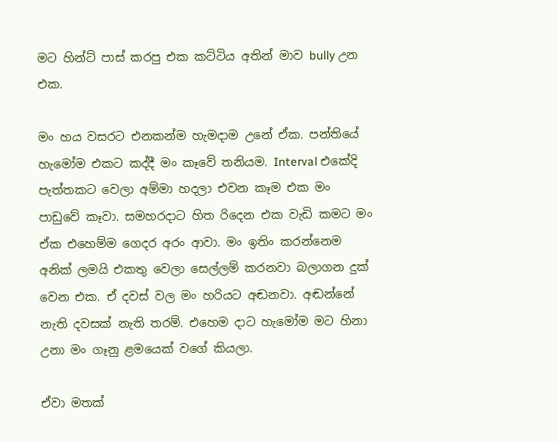මට හින්ට් පාස් කරපු එක කට්ටිය අතින් මාව bully උන එක.

මං හය වසරට එනකන්ම හැමදාම උනේ ඒක. පන්තියේ හැමෝම එකට කද්දී මං කෑවේ තනියම. Interval එකේදි පැත්තකට වෙලා අම්මා හදලා එවන කෑම එක මං පාඩුවේ කෑවා. සමහරදාට හිත රිදෙන එක වැඩි කමට මං ඒක එහෙම්ම ගෙදර අරං ආවා. මං ඉතිං කරන්නෙම අනික් ලමයි එකතු වෙලා සෙල්ලම් කරනවා බලාගන දුක් වෙන එක. ඒ දවස් වල මං හරියට අඬනවා. අඬන්නේ නැති දවසක් නැති තරම්. එහෙම දාට හැමෝම මට හිනා උනා මං ගෑනු ළමයෙක් වගේ කියලා.

ඒවා මතක්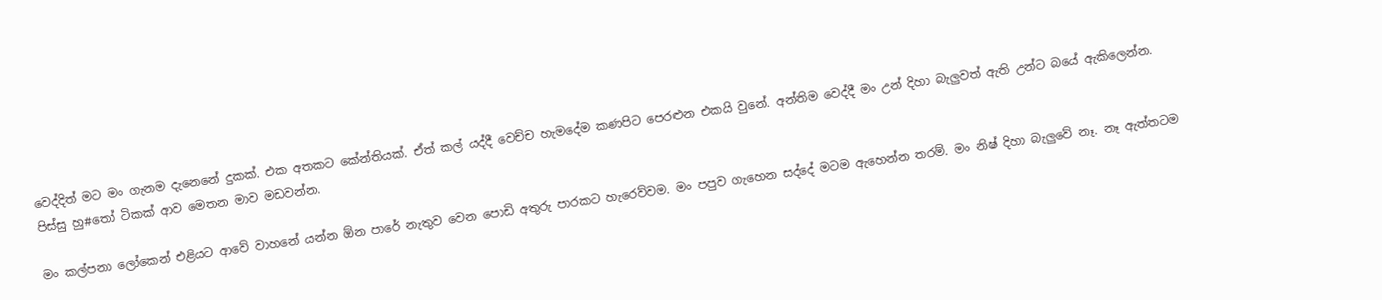වෙද්දිත් මට මං ගැනම දැනෙනේ දුකක්. එක අතකට කේන්තියක්. ඒත් කල් යද්දී වෙච්ච හැමදේම කණපිට පෙරළුන එකයි වුනේ. අන්තිම වෙද්දී මං උන් දිහා බැලුවත් ඇති උන්ට බයේ ඇකිලෙන්න. පිස්සු හු#තෝ ටිකක් ආව මෙතන මාව මඩවන්න.

මං කල්පනා ලෝකෙන් එළියට ආවේ වාහනේ යන්න ඕන පාරේ නැතුව වෙන පොඩි අතුරු පාරකට හැරෙව්වම. මං පපුව ගැහෙන සද්දේ මටම ඇහෙන්න තරම්. මං නිෂ් දිහා බැලුවේ නෑ. නෑ ඇත්තටම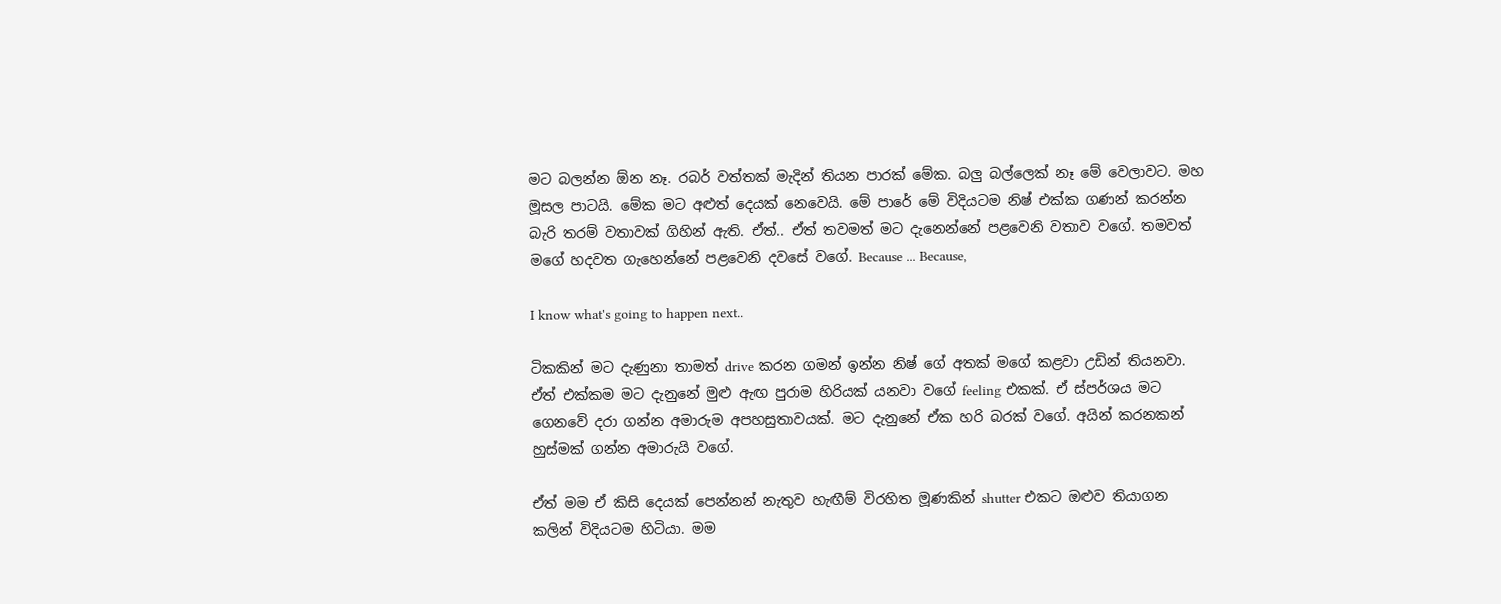මට බලන්න ඕන නෑ. රබර් වත්තක් මැදින් තියන පාරක් මේක. බලු බල්ලෙක් නෑ මේ වෙලාවට. මහ මූසල පාටයි. මේක මට අළුත් දෙයක් නෙවෙයි. මේ පාරේ මේ විදියටම නිෂ් එක්ක ගණන් කරන්න බැරි තරම් වතාවක් ගිහින් ඇති. ඒත්.. ඒත් තවමත් මට දැනෙන්නේ පළවෙනි වතාව වගේ. තමවත් මගේ හදවත ගැහෙන්නේ පළවෙනි දවසේ වගේ. Because ... Because,

I know what's going to happen next..

ටිකකින් මට දැණුනා තාමත් drive කරන ගමන් ඉන්න නිෂ් ගේ අතක් මගේ කළවා උඩින් තියනවා. ඒත් එක්කම මට දැනුනේ මුළු ඇඟ පුරාම හිරියක් යනවා වගේ feeling එකක්. ඒ ස්පර්ශය මට ගෙනවේ දරා ගන්න අමාරුම අපහසුතාවයක්. මට දැනුනේ ඒක හරි බරක් වගේ. අයින් කරනකන් හුස්මක් ගන්න අමාරුයි වගේ.

ඒත් මම ඒ කිසි දෙයක් පෙන්නන් නැතුව හැඟීම් විරහිත මූණකින් shutter එකට ඔළුව තියාගන කලින් විදියටම හිටියා. මම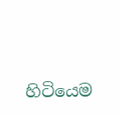හිටියෙම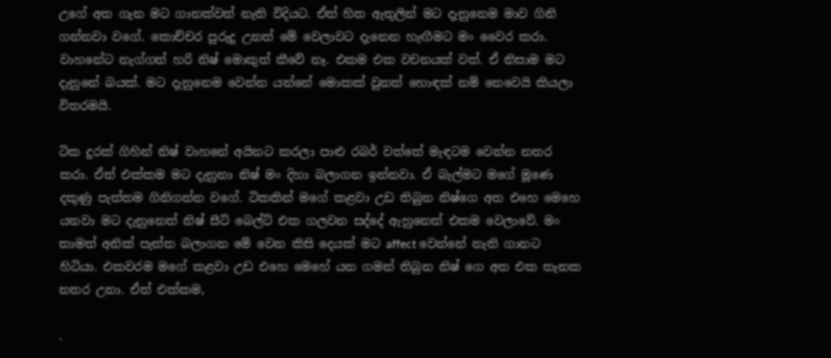උගේ අත ගැන මට ගානක්වත් නැති විදියට. ඒත් හිත ඇතුලින් මට දැනුනෙම මාව ගිනි ගන්නවා වගේ. කොච්චර පුරුදු උනත් මේ වෙලාවට දැනෙන හැඟීමට මං වෛර කරා. වාහනේට නැග්ගත් හරි නිෂ් මොකුත් කීවේ නෑ. එකම එක වචනයක් වත්. ඒ නිසාම මට දැනුනේ බයක්. මට දැනුනෙම වෙන්න යන්නේ මොකක් වුනත් හොඳක් නම් නෙවෙයි කියලා විතරමයි.

ටික දුරක් ගිහින් නිෂ් වාහනේ අයිනට කරලා පාළු රබර් වත්තේ මැඳටම වෙන්න නතර කරා. ඒත් එක්කම මට දැනුනා නිෂ් මං දිහා බලාගන ඉන්නවා. ඒ බැල්මට මගේ මූණෙ දකුණු පැත්තම ගිනිගන්න වගේ. ටිකකින් මගේ කළවා උඩ තිබුන නිෂ්ගෙ අත එහෙ මෙහෙ යනවා මට දැනුනෙත් නිෂ් සීට් බෙල්ට් එක ගලවන සද්දේ ඇහුනෙත් එකම වෙලාවේ. මං තාමත් අනික් පැත්ත බලාගන මේ වෙන කිසි දෙයක් මට affect වෙන්නේ නැති ගානට හිටියා. එකවරම මගේ කළවා උඩ එහෙ මෙහේ යන ගමන් තිබුන නිෂ් ගෙ අත එක තැනක නතර උනා. ඒත් එක්කම,

.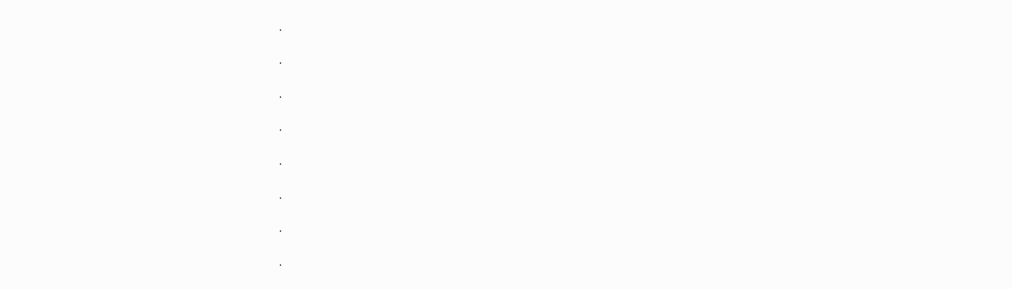.

.

.

.

.

.

.

.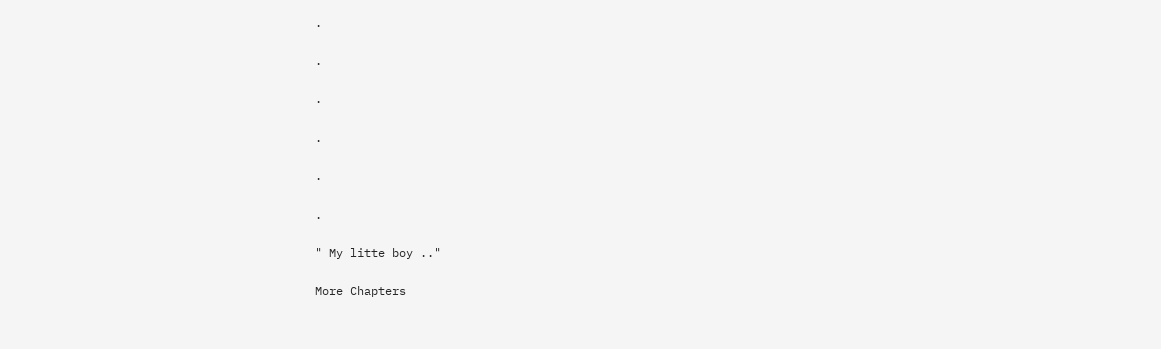.

.

.

.

.

.

" My litte boy .."

More Chapters